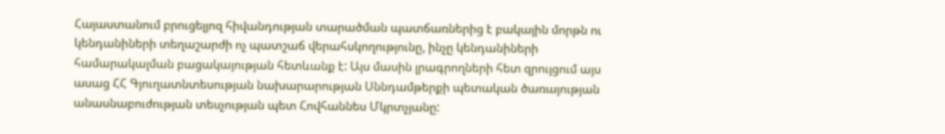Հայաստանում բրուցելյոզ հիվանդության տարածման պատճառներից է բակային մորթն ու կենդանիների տեղաշարժի ոչ պատշաճ վերահսկողությունը, ինչը կենդանիների համարակալման բացակայության հետևանք է: Այս մասին լրագրողների հետ զրույցում այս ասաց ՀՀ Գյուղատնտեսության նախարարության Սննդամթերքի պետական ծառայության անասնաբուժության տեսչության պետ Հովհաննես Մկրտչյանը: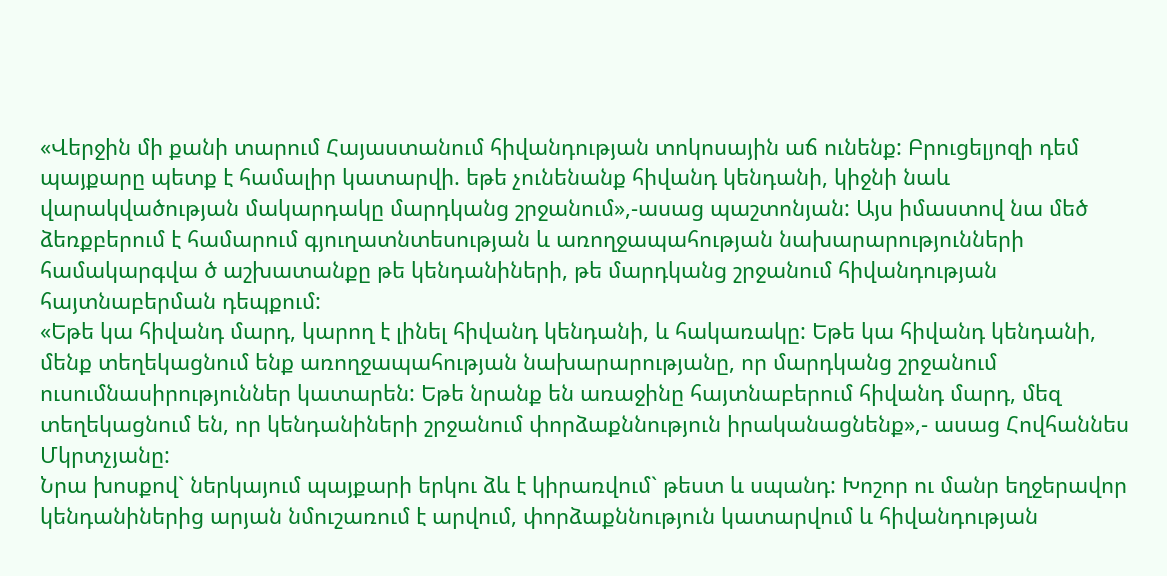«Վերջին մի քանի տարում Հայաստանում հիվանդության տոկոսային աճ ունենք: Բրուցելյոզի դեմ պայքարը պետք է համալիր կատարվի. եթե չունենանք հիվանդ կենդանի, կիջնի նաև վարակվածության մակարդակը մարդկանց շրջանում»,-ասաց պաշտոնյան: Այս իմաստով նա մեծ ձեռքբերում է համարում գյուղատնտեսության և առողջապահության նախարարությունների համակարգվա ծ աշխատանքը թե կենդանիների, թե մարդկանց շրջանում հիվանդության հայտնաբերման դեպքում:
«Եթե կա հիվանդ մարդ, կարող է լինել հիվանդ կենդանի, և հակառակը: Եթե կա հիվանդ կենդանի, մենք տեղեկացնում ենք առողջապահության նախարարությանը, որ մարդկանց շրջանում ուսումնասիրություններ կատարեն: Եթե նրանք են առաջինը հայտնաբերում հիվանդ մարդ, մեզ տեղեկացնում են, որ կենդանիների շրջանում փորձաքննություն իրականացնենք»,- ասաց Հովհաննես Մկրտչյանը:
Նրա խոսքով` ներկայում պայքարի երկու ձև է կիրառվում` թեստ և սպանդ: Խոշոր ու մանր եղջերավոր կենդանիներից արյան նմուշառում է արվում, փորձաքննություն կատարվում և հիվանդության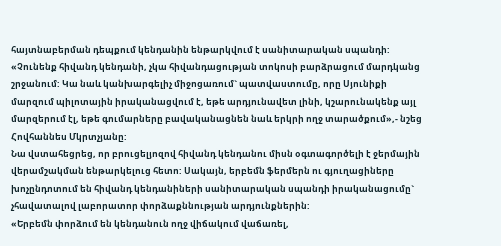հայտնաբերման դեպքում կենդանին ենթարկվում է սանիտարական սպանդի:
«Չունենք հիվանդ կենդանի, չկա հիվանդացության տոկոսի բարձրացում մարդկանց շրջանում: Կա նաև կանխարգելիչ միջոցառում` պատվաստումը, որը Սյունիքի մարզում պիլոտային իրականացվում է, եթե արդյունավետ լինի, կշարունակենք այլ մարզերում էլ, եթե գումարները բավականացնեն նաև երկրի ողջ տարածքում»,- նշեց Հովհաննես Մկրտչյանը:
Նա վստահեցրեց, որ բրուցելյոզով հիվանդ կենդանու միսն օգտագործելի է ջերմային վերամշակման ենթարկելուց հետո: Սակայն, երբեմն ֆերմերն ու գյուղացիները խոչընդոտում են հիվանդ կենդանիների սանիտարական սպանդի իրականացումը` չհավատալով լաբորատոր փորձաքննության արդյունքներին:
«Երբեմն փորձում են կենդանուն ողջ վիճակում վաճառել,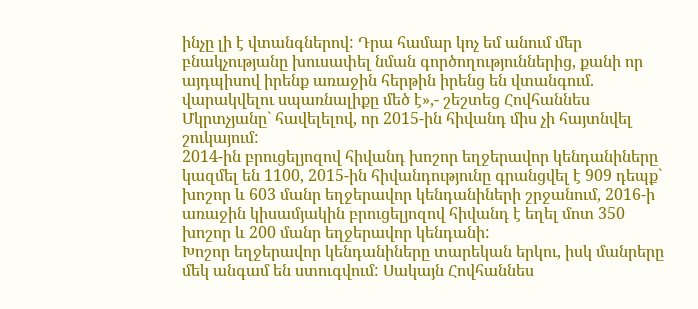ինչը լի է վտանգներով: Դրա համար կոչ եմ անում մեր բնակչությանը խուսափել նման գործողություններից, քանի որ այդպիսով իրենք առաջին հերթին իրենց են վտանգում. վարակվելու սպառնալիքը մեծ է»,- շեշտեց Հովհաննես Մկրտչյանը` հավելելով, որ 2015-ին հիվանդ միս չի հայտնվել շուկայում:
2014-ին բրուցելյոզով հիվանդ խոշոր եղջերավոր կենդանիները կազմել են 1100, 2015-ին հիվանդությունը գրանցվել է 909 դեպք` խոշոր և 603 մանր եղջերավոր կենդանիների շրջանում, 2016-ի առաջին կիսամյակին բրուցելյոզով հիվանդ է եղել մոտ 350 խոշոր և 200 մանր եղջերավոր կենդանի:
Խոշոր եղջերավոր կենդանիները տարեկան երկու, իսկ մանրերը մեկ անգամ են ստուգվում: Սակայն Հովհաննես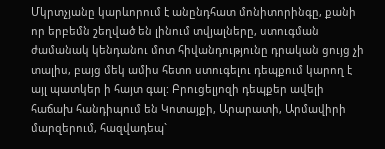Մկրտչյանը կարևորում է անընդհատ մոնիտորինգը, քանի որ երբեմն շեղված են լինում տվյալները, ստուգման ժամանակ կենդանու մոտ հիվանդությունը դրական ցույց չի տալիս, բայց մեկ ամիս հետո ստուգելու դեպքում կարող է այլ պատկեր ի հայտ գալ: Բրուցելյոզի դեպքեր ավելի հաճախ հանդիպում են Կոտայքի, Արարատի, Արմավիրի մարզերում, հազվադեպ`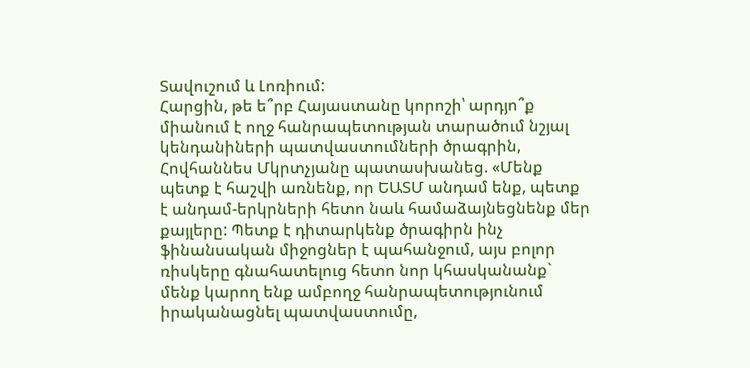Տավուշում և Լոռիում:
Հարցին, թե ե՞րբ Հայաստանը կորոշի՝ արդյո՞ք միանում է ողջ հանրապետության տարածում նշյալ կենդանիների պատվաստումների ծրագրին, Հովհաննես Մկրտչյանը պատասխանեց. «Մենք պետք է հաշվի առնենք, որ ԵԱՏՄ անդամ ենք, պետք է անդամ-երկրների հետո նաև համաձայնեցնենք մեր քայլերը: Պետք է դիտարկենք ծրագիրն ինչ ֆինանսական միջոցներ է պահանջում, այս բոլոր ռիսկերը գնահատելուց հետո նոր կհասկանանք` մենք կարող ենք ամբողջ հանրապետությունում իրականացնել պատվաստումը,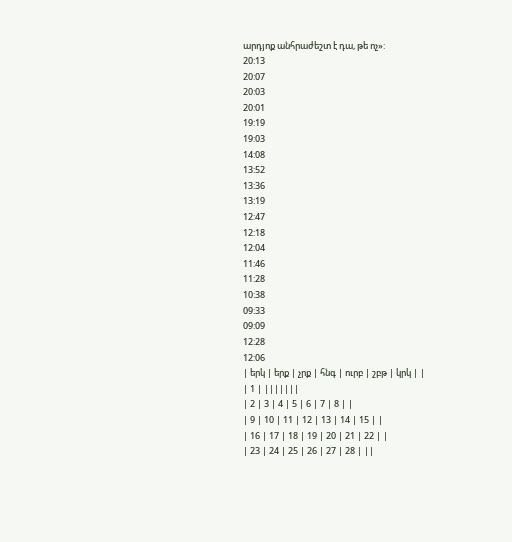արդյոք անհրաժեշտ է դա, թե ոչ»:
20:13
20:07
20:03
20:01
19:19
19:03
14:08
13:52
13:36
13:19
12:47
12:18
12:04
11:46
11:28
10:38
09:33
09:09
12:28
12:06
| երկ | երք | չրք | հնգ | ուրբ | շբթ | կրկ | |
| 1 | |||||||
| 2 | 3 | 4 | 5 | 6 | 7 | 8 | |
| 9 | 10 | 11 | 12 | 13 | 14 | 15 | |
| 16 | 17 | 18 | 19 | 20 | 21 | 22 | |
| 23 | 24 | 25 | 26 | 27 | 28 | ||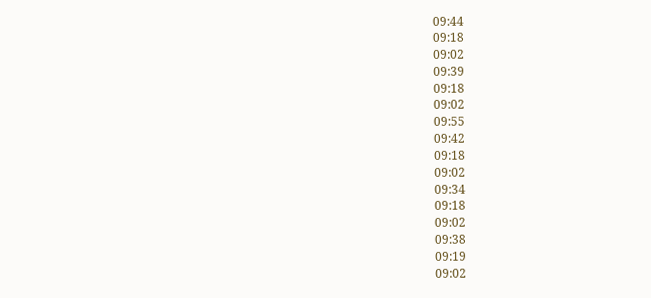09:44
09:18
09:02
09:39
09:18
09:02
09:55
09:42
09:18
09:02
09:34
09:18
09:02
09:38
09:19
09:02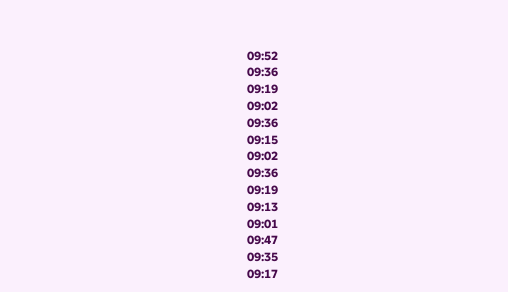09:52
09:36
09:19
09:02
09:36
09:15
09:02
09:36
09:19
09:13
09:01
09:47
09:35
09:17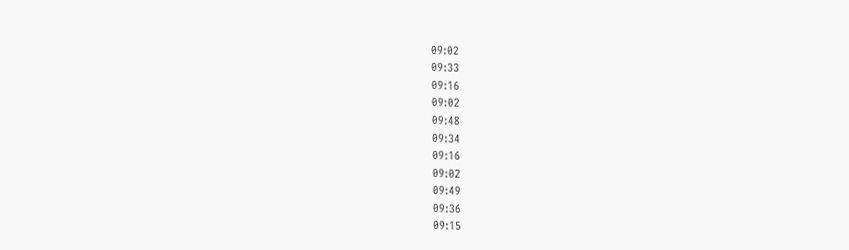09:02
09:33
09:16
09:02
09:48
09:34
09:16
09:02
09:49
09:36
09:15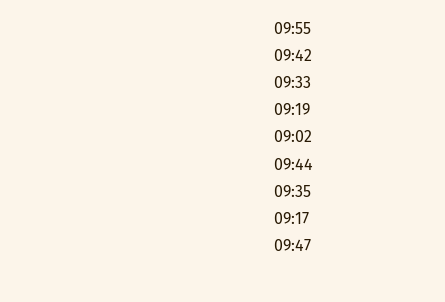09:55
09:42
09:33
09:19
09:02
09:44
09:35
09:17
09:47